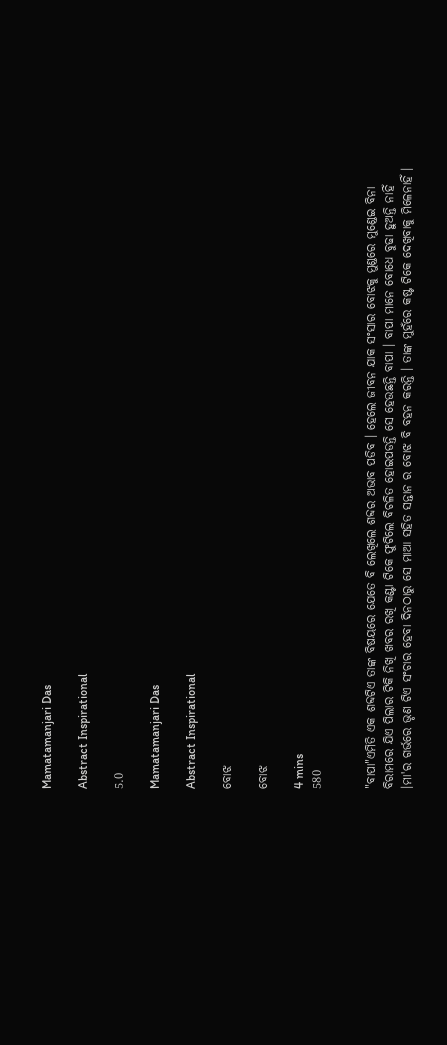Mamatamanjari Das

Abstract Inspirational

5.0

Mamatamanjari Das

Abstract Inspirational

ବୋଝ

ବୋଝ

4 mins
580


"ବାପା"ଏମିତି ଏକ ଶବ୍ଦଟିଏ ତାଙ୍କ ବିଷୟରେ ଯେତେ ବି ଲେଖିଲେ ଶବ୍ଦର ଅଭାବ ପଡିବ । ହେଲେ ଜୀବନ ଯାକ ସଂସାର ବୋଝକୁ ମୁଣ୍ଡରେ ମୁଣ୍ଡେଇ ବିନା ବିରାମରେ ଯିଏ ପିଲାର ଟିକି ନିଖି ଖବର ରଖି କଣ୍ଟା ଟିକେ ଫୁଟିଲେ ବିଚଳିତ ହୋଇପଡନ୍ତି ସେ ହେଉଛନ୍ତି ବାପା । ବାପା ମାନେ ବୋଧେ ବୁଢା ହୁଅନ୍ତି ନାହିଁ ।ମା'ର ଗର୍ଭରେ ଭୃଣ ଟିଏ ସଂଚାର ହେବା ଦିନଠାରୁ ସେ ମାଆ ସହିତ ସନ୍ତାନ ର ବୋଝ ବି ବହନ କରନ୍ତି । ତାଙ୍କ ମୁହଁରେ କଷ୍ଟ ଟିକେ ଦେଖିବାକୁ ମିଳେନାହିଁ ।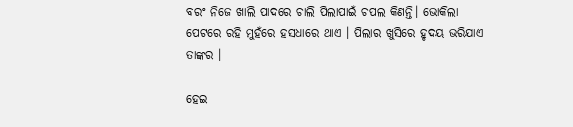ବରଂ ନିଜେ ଖାଲି ପାଦରେ ଚାଲି ପିଲାପାଇଁ ଚପଲ କିଣନ୍ତି। ଭୋକିଲା ପେଟରେ ରହି ମୁହଁରେ ହସଧାରେ ଥାଏ । ପିଲାର ଖୁସିରେ ହୃଦୟ ଭରିଯାଏ ତାଙ୍କର ।

ହେଇ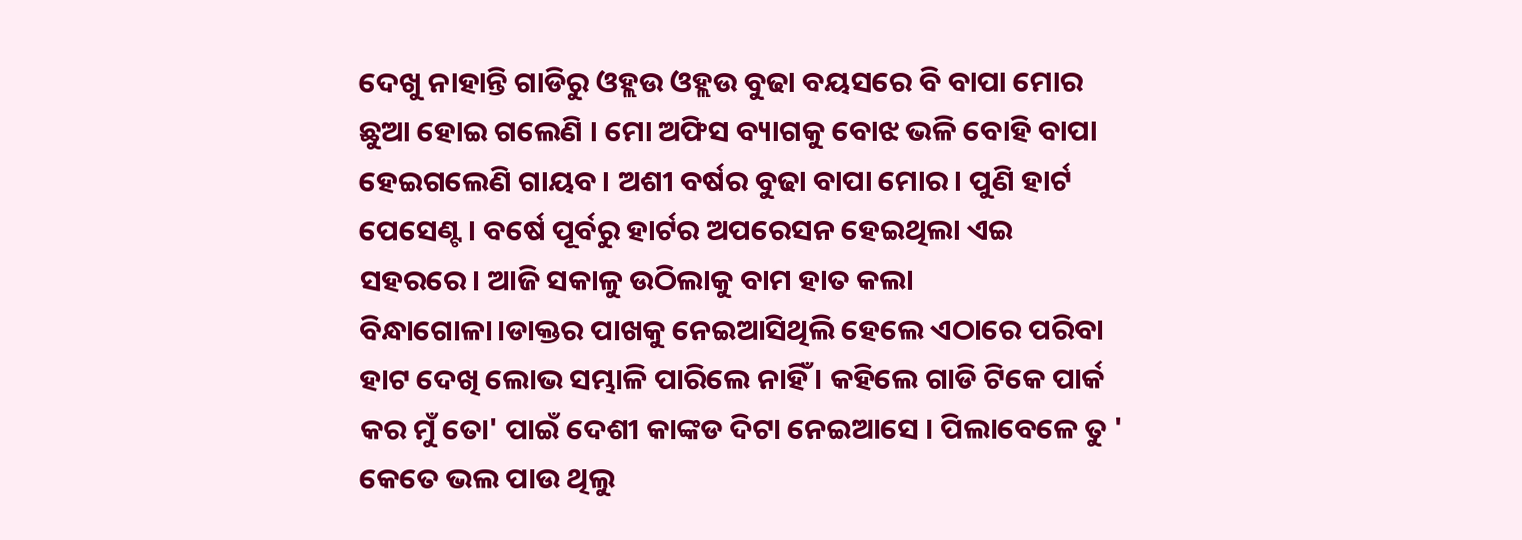ଦେଖୁ ନାହାନ୍ତି ଗାଡିରୁ ଓହ୍ଲଉ ଓହ୍ଲଉ ବୁଢା ବୟସରେ ବି ବାପା ମୋର ଛୁଆ ହୋଇ ଗଲେଣି । ମୋ ଅଫିସ ବ୍ୟାଗକୁ ବୋଝ ଭଳି ବୋହି ବାପା ହେଇଗଲେଣି ଗାୟବ। ଅଶୀ ବର୍ଷର ବୁଢା ବାପା ମୋର। ପୁଣି ହାର୍ଟ ପେସେଣ୍ଟ। ବର୍ଷେ ପୂର୍ବରୁ ହାର୍ଟର ଅପରେସନ ହେଇଥିଲା ଏଇ ସହରରେ। ଆଜି ସକାଳୁ ଉଠିଲାକୁ ବାମ ହାତ କଲା ବିନ୍ଧାଗୋଳା।ଡାକ୍ତର ପାଖକୁ ନେଇଆସିଥିଲି ହେଲେ ଏଠାରେ ପରିବା ହାଟ ଦେଖି ଲୋଭ ସମ୍ଭାଳି ପାରିଲେ ନାହିଁ । କହିଲେ ଗାଡି ଟିକେ ପାର୍କ କର ମୁଁ ତୋ' ପାଇଁ ଦେଶୀ କାଙ୍କଡ ଦିଟା ନେଇଆସେ । ପିଲାବେଳେ ତୁ ' କେତେ ଭଲ ପାଉ ଥିଲୁ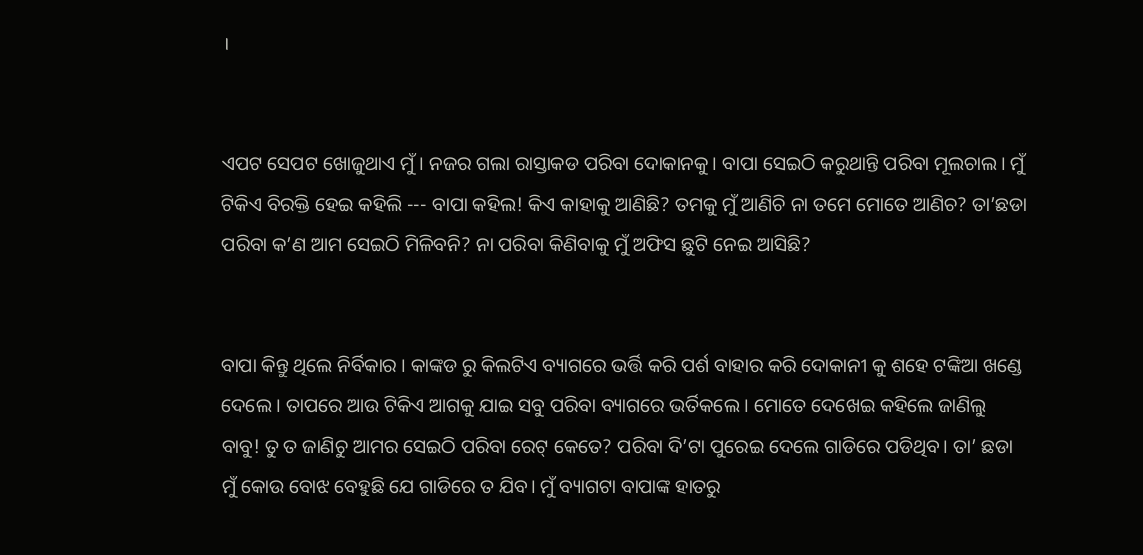।


ଏପଟ ସେପଟ ଖୋଜୁଥାଏ ମୁଁ। ନଜର ଗଲା ରାସ୍ତାକଡ ପରିବା ଦୋକାନକୁ। ବାପା ସେଇଠି କରୁଥାନ୍ତି ପରିବା ମୂଲଚାଲ। ମୁଁ ଟିକିଏ ବିରକ୍ତି ହେଇ କହିଲି --- ବାପା କହିଲ! କିଏ କାହାକୁ ଆଣିଛି? ତମକୁ ମୁଁ ଆଣିଚି ନା ତମେ ମୋତେ ଆଣିଚ? ତା’ଛଡା ପରିବା କ’ଣ ଆମ ସେଇଠି ମିଳିବନି? ନା ପରିବା କିଣିବାକୁ ମୁଁ ଅଫିସ ଛୁଟି ନେଇ ଆସିଛି?


ବାପା କିନ୍ତୁ ଥିଲେ ନିର୍ବିକାର । କାଙ୍କଡ ରୁ କିଲଟିଏ ବ୍ୟାଗରେ ଭର୍ତ୍ତି କରି ପର୍ଶ ବାହାର କରି ଦୋକାନୀ କୁ ଶହେ ଟଙ୍କିଆ ଖଣ୍ଡେ ଦେଲେ । ତାପରେ ଆଉ ଟିକିଏ ଆଗକୁ ଯାଇ ସବୁ ପରିବା ବ୍ୟାଗରେ ଭର୍ତିକଲେ । ମୋତେ ଦେଖେଇ କହିଲେ ଜାଣିଲୁ ବାବୁ! ତୁ ତ ଜାଣିଚୁ ଆମର ସେଇଠି ପରିବା ରେଟ୍‍ କେତେ? ପରିବା ଦି’ଟା ପୁରେଇ ଦେଲେ ଗାଡିରେ ପଡିଥିବ। ତା’ ଛଡା ମୁଁ କୋଉ ବୋଝ ବେହୁଛି ଯେ ଗାଡିରେ ତ ଯିବ। ମୁଁ ବ୍ୟାଗଟା ବାପାଙ୍କ ହାତରୁ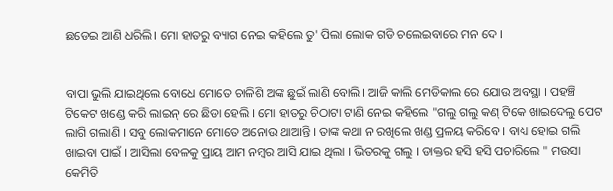ଛଡେଇ ଆଣି ଧରିଲି। ମୋ ହାତରୁ ବ୍ୟାଗ ନେଇ କହିଲେ ତୁ' ପିଲା ଲୋକ ଗଡି ଚଲେଇବାରେ ମନ ଦେ ।


ବାପା ଭୁଲି ଯାଇଥିଲେ ବୋଧେ ମୋତେ ଚାଳିଶି ଅଙ୍କ ଛୁଇଁ ଲାଣି ବୋଲି। ଆଜି କାଲି ମେଡିକାଲ ରେ ଯୋଉ ଅବସ୍ଥା । ପହଞ୍ଚି ଟିକେଟ ଖଣ୍ଡେ କରି ଲାଇନ୍ ରେ ଛିଡା ହେଲି । ମୋ ହାତରୁ ଚିଠାଟା ଟାଣି ନେଇ କହିଲେ "ଗଲୁ ଗଲୁ କଣ୍ ଟିକେ ଖାଇଦେଲୁ ପେଟ ଲାଗି ଗଲାଣି । ସବୁ ଲୋକମାନେ ମୋତେ ଅନୋଉ ଥାଆନ୍ତି । ତାଙ୍କ କଥା ନ ରଖିଲେ ଖଣ୍ଡ ପ୍ରଳୟ କରିବେ । ବାଧ୍ୟ ହୋଇ ଗଲି ଖାଇବା ପାଇଁ । ଆସିଲା ବେଳକୁ ପ୍ରାୟ ଆମ ନମ୍ବର ଆସି ଯାଇ ଥିଲା । ଭିତରକୁ ଗଲୁ । ଡାକ୍ତର ହସି ହସି ପଚାରିଲେ " ମଉସା କେମିତି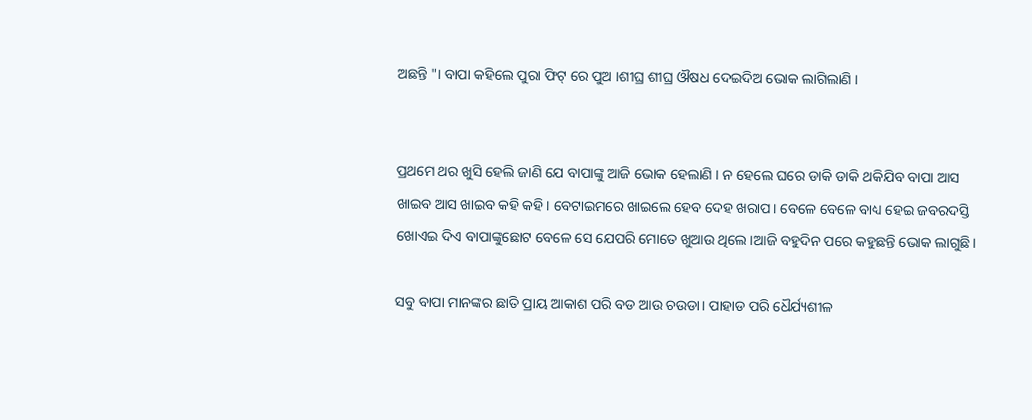ଅଛନ୍ତି "। ବାପା କହିଲେ ପୁରା ଫିଟ୍ ରେ ପୁଅ ।ଶୀଘ୍ର ଶୀଘ୍ର ଔଷଧ ଦେଇଦିଅ ଭୋକ ଲାଗିଲାଣି ।


ପ୍ରଥମେ ଥର ଖୁସି ହେଲି ଜାଣି ଯେ ବାପାଙ୍କୁ ଆଜି ଭୋକ ହେଲାଣି । ନ ହେଲେ ଘରେ ଡାକି ଡାକି ଥକିଯିବ ବାପା ଆସ ଖାଇବ ଆସ ଖାଇବ କହି କହି। ବେଟାଇମରେ ଖାଇଲେ ହେବ ଦେହ ଖରାପ। ବେଳେ ବେଳେ ବାଧ୍ୟ ହେଇ ଜବରଦସ୍ତି ଖୋଏଇ ଦିଏ ବାପାଙ୍କୁଛୋଟ ବେଳେ ସେ ଯେପରି ମୋତେ ଖୁଆଉ ଥିଲେ।ଆଜି ବହୁଦିନ ପରେ କହୁଛନ୍ତି ଭୋକ ଲାଗୁଛି।

ସବୁ ବାପା ମାନଙ୍କର ଛାତି ପ୍ରାୟ ଆକାଶ ପରି ବଡ ଆଉ ଚଉଡା। ପାହାଡ ପରି ଧୈର୍ଯ୍ୟଶୀଳ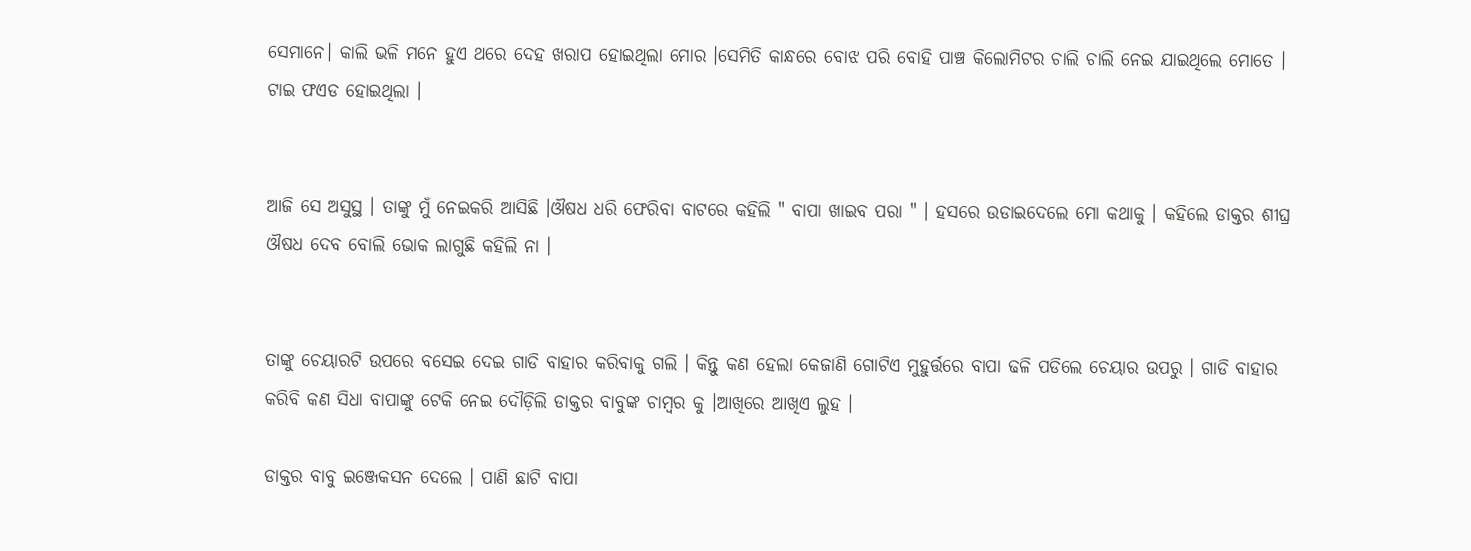ସେମାନେ। କାଲି ଭଳି ମନେ ହୁଏ ଥରେ ଦେହ ଖରାପ ହୋଇଥିଲା ମୋର ।ସେମିତି କାନ୍ଧରେ ବୋଝ ପରି ବୋହି ପାଞ୍ଚ କିଲୋମିଟର ଚାଲି ଚାଲି ନେଇ ଯାଇଥିଲେ ମୋତେ । ଟାଇ ଫଏଡ ହୋଇଥିଲା ।


ଆଜି ସେ ଅସୁସ୍ଥ । ତାଙ୍କୁ ମୁଁ ନେଇକରି ଆସିଛି ।ଔଷଧ ଧରି ଫେରିବା ବାଟରେ କହିଲି " ବାପା ଖାଇବ ପରା " । ହସରେ ଉଡାଇଦେଲେ ମୋ କଥାକୁ । କହିଲେ ଡାକ୍ତର ଶୀଘ୍ର ଔଷଧ ଦେବ ବୋଲି ଭୋକ ଲାଗୁଛି କହିଲି ନା ।


ତାଙ୍କୁ ଚେୟାରଟି ଉପରେ ବସେଇ ଦେଇ ଗାଡି ବାହାର କରିବାକୁ ଗଲି । କିନ୍ତୁ କଣ ହେଲା କେଜାଣି ଗୋଟିଏ ମୁହୁର୍ତ୍ତରେ ବାପା ଢଳି ପଡିଲେ ଚେୟାର ଉପରୁ । ଗାଡି ବାହାର କରିବି କଣ ସିଧା ବାପାଙ୍କୁ ଟେକି ନେଇ ଦୌଡ଼ିଲି ଡାକ୍ତର ବାବୁଙ୍କ ଚାମ୍ବର କୁ ।ଆଖିରେ ଆଖିଏ ଲୁହ ।

ଡାକ୍ତର ବାବୁ ଇଞ୍ଜେକସନ ଦେଲେ । ପାଣି ଛାଟି ବାପା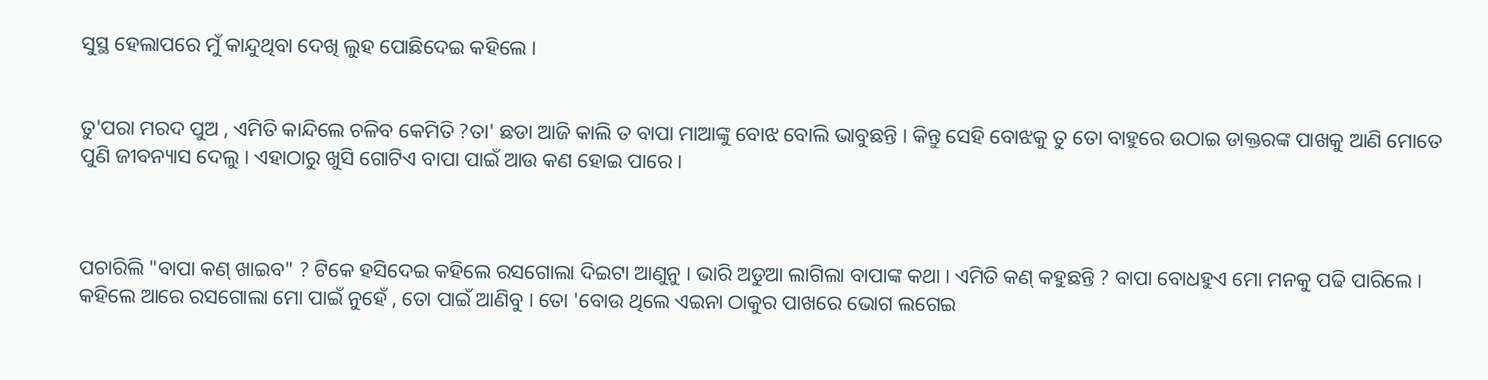ସୁସ୍ଥ ହେଲାପରେ ମୁଁ କାନ୍ଦୁଥିବା ଦେଖି ଲୁହ ପୋଛିଦେଇ କହିଲେ ।


ତୁ'ପରା ମରଦ ପୁଅ , ଏମିତି କାନ୍ଦିଲେ ଚଳିବ କେମିତି ?ତା' ଛଡା ଆଜି କାଲି ତ ବାପା ମାଆଙ୍କୁ ବୋଝ ବୋଲି ଭାବୁଛନ୍ତି । କିନ୍ତୁ ସେହି ବୋଝକୁ ତୁ ତୋ ବାହୁରେ ଉଠାଇ ଡାକ୍ତରଙ୍କ ପାଖକୁ ଆଣି ମୋତେ ପୁଣି ଜୀବନ୍ୟାସ ଦେଲୁ । ଏହାଠାରୁ ଖୁସି ଗୋଟିଏ ବାପା ପାଇଁ ଆଉ କଣ ହୋଇ ପାରେ ।



ପଚାରିଲି "ବାପା କଣ୍ ଖାଇବ" ? ଟିକେ ହସିଦେଇ କହିଲେ ରସଗୋଲା ଦିଇଟା ଆଣୁନୁ । ଭାରି ଅଡୁଆ ଲାଗିଲା ବାପାଙ୍କ କଥା । ଏମିତି କଣ୍ କହୁଛନ୍ତି ? ବାପା ବୋଧହୁଏ ମୋ ମନକୁ ପଢି ପାରିଲେ । କହିଲେ ଆରେ ରସଗୋଲା ମୋ ପାଇଁ ନୁହେଁ , ତୋ ପାଇଁ ଆଣିବୁ । ତୋ 'ବୋଉ ଥିଲେ ଏଇନା ଠାକୁର ପାଖରେ ଭୋଗ ଲଗେଇ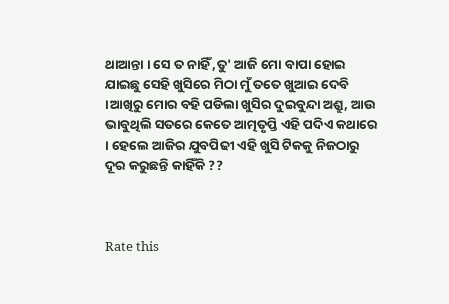ଥାଆନ୍ତା । ସେ ତ ନାହିଁ ,ତୁ' ଆଜି ମୋ ବାପା ହୋଇ ଯାଇଛୁ ସେହି ଖୁସିରେ ମିଠା ମୁଁ ତତେ ଖୁଆଇ ଦେବି ।ଆଖିରୁ ମୋର ବହି ପଡିଲା ଖୁସିର ଦୁଇବୁନ୍ଦା ଅଶ୍ରୁ, ଆଉ ଭାବୁଥିଲି ସତରେ କେତେ ଆତ୍ମତୃପ୍ତି ଏହି ପଦିଏ କଥାରେ । ହେଲେ ଆଜିର ଯୁବପିଢୀ ଏହି ଖୁସି ଟିକକୁ ନିଜଠାରୁ ଦୂର କରୁଛନ୍ତି କାହିଁକି ??



Rate this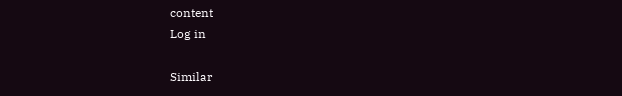content
Log in

Similar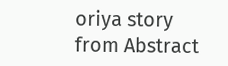oriya story from Abstract